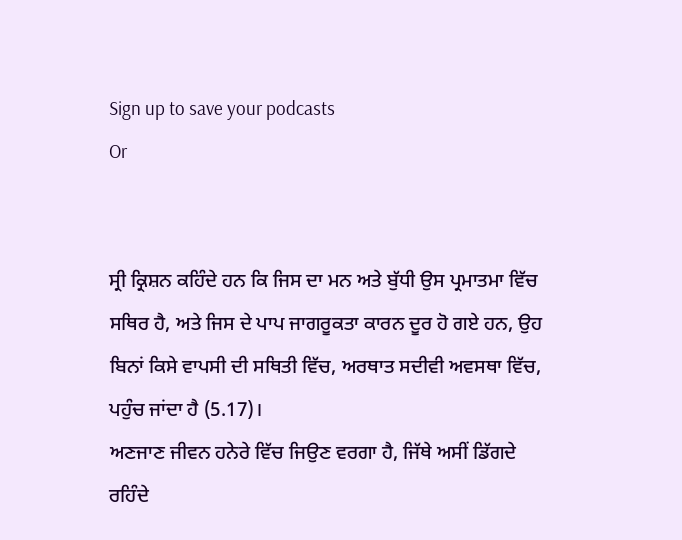Sign up to save your podcasts
Or


ਸ੍ਰੀ ਕ੍ਰਿਸ਼ਨ ਕਹਿੰਦੇ ਹਨ ਕਿ ਜਿਸ ਦਾ ਮਨ ਅਤੇ ਬੁੱਧੀ ਉਸ ਪ੍ਰਮਾਤਮਾ ਵਿੱਚ ਸਥਿਰ ਹੈ, ਅਤੇ ਜਿਸ ਦੇ ਪਾਪ ਜਾਗਰੂਕਤਾ ਕਾਰਨ ਦੂਰ ਹੋ ਗਏ ਹਨ, ਉਹ ਬਿਨਾਂ ਕਿਸੇ ਵਾਪਸੀ ਦੀ ਸਥਿਤੀ ਵਿੱਚ, ਅਰਥਾਤ ਸਦੀਵੀ ਅਵਸਥਾ ਵਿੱਚ, ਪਹੁੰਚ ਜਾਂਦਾ ਹੈ (5.17)।
ਅਣਜਾਣ ਜੀਵਨ ਹਨੇਰੇ ਵਿੱਚ ਜਿਉਣ ਵਰਗਾ ਹੈ, ਜਿੱਥੇ ਅਸੀਂ ਡਿੱਗਦੇ ਰਹਿੰਦੇ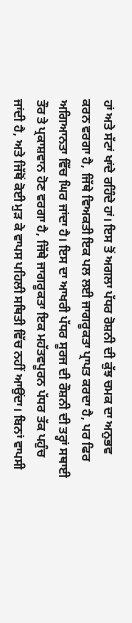ਹਾਂ ਅਤੇ ਸੱਟਾਂ ਖਾਂਦੇ ਰਹਿੰਦੇ ਹਾਂ। ਇਸ ਤੋਂ ਅਗਲਾ ਪੱਧਰ ਰੋਸ਼ਨੀ ਦੀ ਕੁੱਝ ਚਮਕ ਦਾ ਅਨੁਭਵ ਕਰਨ ਵਰਗਾ ਹੈ, ਜਿੱਥੇ ਵਿਅਕਤੀ ਇਕ ਪਲ ਲਈ ਜਾਗਰੂਕਤਾ ਪ੍ਰਾਪਤ ਕਰਦਾ ਹੈ, ਪਰ ਫਿਰ ਅਗਿਆਨਤਾ ਵਿੱਚ ਘਿਰ ਜਾਂਦਾ ਹੈ। ਇਸ ਦਾ ਆਖਰੀ ਪੱਧਰ ਸੂਰਜ ਦੀ ਰੌਸ਼ਨੀ ਦੀ ਤਰ੍ਹਾਂ ਸਥਾਈ ਤੌਰ ਤੇ ਪ੍ਰਕਾਸ਼ਵਾਨ ਹੋਣ ਵਰਗਾ ਹੈ, ਜਿੱਥੇ ਜਾਗਰੂਕਤਾ ਇਕ ਮਹੱਤਵਪੂਰਨ ਪੱਧਰ ਤੱਕ ਪਹੁੰਚ ਜਾਂਦੀ ਹੈ, ਅਤੇ ਜਿੱਥੋਂ ਕੋਈ ਮੁੜ ਕੇ ਵਾਪਸ ਪਹਿਲੀ ਸਥਿਤੀ ਵਿੱਚ ਨਹੀਂ ਆਉਂਦਾ। ਬਿਨਾਂ ਵਾਪਸੀ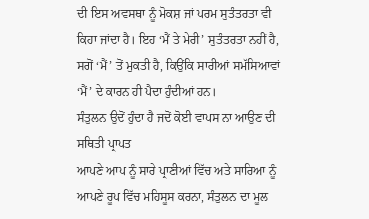ਦੀ ਇਸ ਅਵਸਥਾ ਨੂੰ ਮੋਕਸ਼ ਜਾਂ ਪਰਮ ਸੁਤੰਤਰਤਾ ਵੀ ਕਿਹਾ ਜਾਂਦਾ ਹੈ। ਇਹ ‘ਮੈਂ ਤੇ ਮੇਰੀ’ ਸੁਤੰਤਰਤਾ ਨਹੀਂ ਹੈ, ਸਗੋਂ ‘ਮੈਂ’ ਤੋਂ ਮੁਕਤੀ ਹੈ, ਕਿਉਂਕਿ ਸਾਰੀਆਂ ਸਮੱਸਿਆਵਾਂ ‘ਮੈਂ’ ਦੇ ਕਾਰਨ ਹੀ ਪੈਦਾ ਹੁੰਦੀਆਂ ਹਨ।
ਸੰਤੁਲਨ ਉਦੋਂ ਹੁੰਦਾ ਹੈ ਜਦੋਂ ਕੋਈ ਵਾਪਸ ਨਾ ਆਉਣ ਦੀ ਸਥਿਤੀ ਪ੍ਰਾਪਤ
ਆਪਣੇ ਆਪ ਨੂੰ ਸਾਰੇ ਪ੍ਰਾਣੀਆਂ ਵਿੱਚ ਅਤੇ ਸਾਰਿਆ ਨੂੰ ਆਪਣੇ ਰੂਪ ਵਿੱਚ ਮਹਿਸੂਸ ਕਰਨਾ, ਸੰਤੁਲਨ ਦਾ ਮੂਲ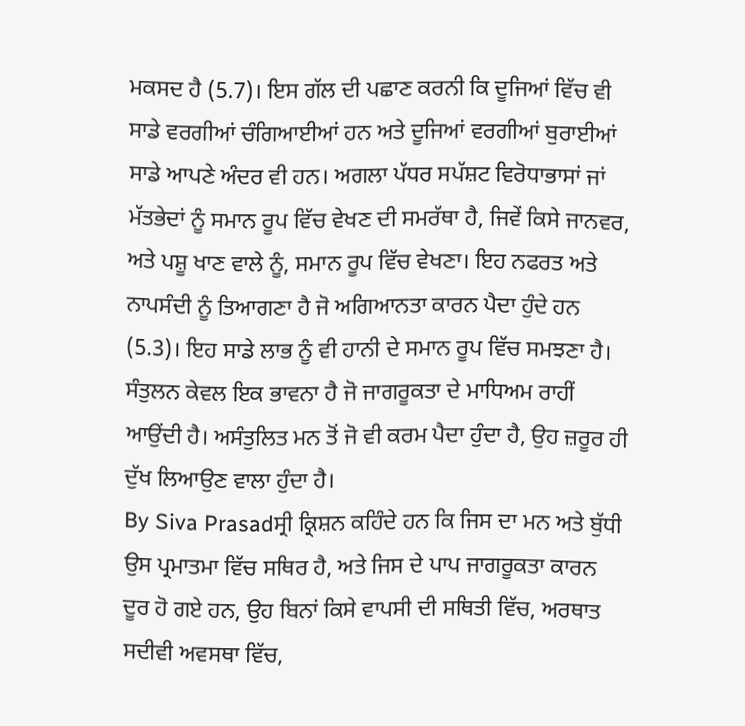ਮਕਸਦ ਹੈ (5.7)। ਇਸ ਗੱਲ ਦੀ ਪਛਾਣ ਕਰਨੀ ਕਿ ਦੂਜਿਆਂ ਵਿੱਚ ਵੀ ਸਾਡੇ ਵਰਗੀਆਂ ਚੰਗਿਆਈਆਂ ਹਨ ਅਤੇ ਦੂਜਿਆਂ ਵਰਗੀਆਂ ਬੁਰਾਈਆਂ ਸਾਡੇ ਆਪਣੇ ਅੰਦਰ ਵੀ ਹਨ। ਅਗਲਾ ਪੱਧਰ ਸਪੱਸ਼ਟ ਵਿਰੋਧਾਭਾਸਾਂ ਜਾਂ ਮੱਤਭੇਦਾਂ ਨੂੰ ਸਮਾਨ ਰੂਪ ਵਿੱਚ ਵੇਖਣ ਦੀ ਸਮਰੱਥਾ ਹੈ, ਜਿਵੇਂ ਕਿਸੇ ਜਾਨਵਰ, ਅਤੇ ਪਸ਼ੂ ਖਾਣ ਵਾਲੇ ਨੂੰ, ਸਮਾਨ ਰੂਪ ਵਿੱਚ ਵੇਖਣਾ। ਇਹ ਨਫਰਤ ਅਤੇ ਨਾਪਸੰਦੀ ਨੂੰ ਤਿਆਗਣਾ ਹੈ ਜੋ ਅਗਿਆਨਤਾ ਕਾਰਨ ਪੈਦਾ ਹੁੰਦੇ ਹਨ (5.3)। ਇਹ ਸਾਡੇ ਲਾਭ ਨੂੰ ਵੀ ਹਾਨੀ ਦੇ ਸਮਾਨ ਰੂਪ ਵਿੱਚ ਸਮਝਣਾ ਹੈ। ਸੰਤੁਲਨ ਕੇਵਲ ਇਕ ਭਾਵਨਾ ਹੈ ਜੋ ਜਾਗਰੂਕਤਾ ਦੇ ਮਾਧਿਅਮ ਰਾਹੀਂ ਆਉਂਦੀ ਹੈ। ਅਸੰਤੁਲਿਤ ਮਨ ਤੋਂ ਜੋ ਵੀ ਕਰਮ ਪੈਦਾ ਹੁੰਦਾ ਹੈ, ਉਹ ਜ਼ਰੂਰ ਹੀ ਦੁੱਖ ਲਿਆਉਣ ਵਾਲਾ ਹੁੰਦਾ ਹੈ।
By Siva Prasadਸ੍ਰੀ ਕ੍ਰਿਸ਼ਨ ਕਹਿੰਦੇ ਹਨ ਕਿ ਜਿਸ ਦਾ ਮਨ ਅਤੇ ਬੁੱਧੀ ਉਸ ਪ੍ਰਮਾਤਮਾ ਵਿੱਚ ਸਥਿਰ ਹੈ, ਅਤੇ ਜਿਸ ਦੇ ਪਾਪ ਜਾਗਰੂਕਤਾ ਕਾਰਨ ਦੂਰ ਹੋ ਗਏ ਹਨ, ਉਹ ਬਿਨਾਂ ਕਿਸੇ ਵਾਪਸੀ ਦੀ ਸਥਿਤੀ ਵਿੱਚ, ਅਰਥਾਤ ਸਦੀਵੀ ਅਵਸਥਾ ਵਿੱਚ,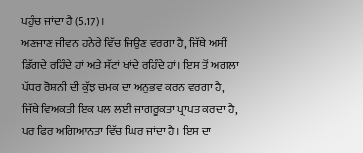ਪਹੁੰਚ ਜਾਂਦਾ ਹੈ (5.17)।
ਅਣਜਾਣ ਜੀਵਨ ਹਨੇਰੇ ਵਿੱਚ ਜਿਉਣ ਵਰਗਾ ਹੈ, ਜਿੱਥੇ ਅਸੀਂ ਡਿੱਗਦੇ ਰਹਿੰਦੇ ਹਾਂ ਅਤੇ ਸੱਟਾਂ ਖਾਂਦੇ ਰਹਿੰਦੇ ਹਾਂ। ਇਸ ਤੋਂ ਅਗਲਾ ਪੱਧਰ ਰੋਸ਼ਨੀ ਦੀ ਕੁੱਝ ਚਮਕ ਦਾ ਅਨੁਭਵ ਕਰਨ ਵਰਗਾ ਹੈ, ਜਿੱਥੇ ਵਿਅਕਤੀ ਇਕ ਪਲ ਲਈ ਜਾਗਰੂਕਤਾ ਪ੍ਰਾਪਤ ਕਰਦਾ ਹੈ, ਪਰ ਫਿਰ ਅਗਿਆਨਤਾ ਵਿੱਚ ਘਿਰ ਜਾਂਦਾ ਹੈ। ਇਸ ਦਾ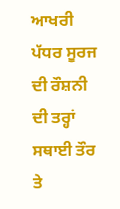ਆਖਰੀ ਪੱਧਰ ਸੂਰਜ ਦੀ ਰੌਸ਼ਨੀ ਦੀ ਤਰ੍ਹਾਂ ਸਥਾਈ ਤੌਰ ਤੇ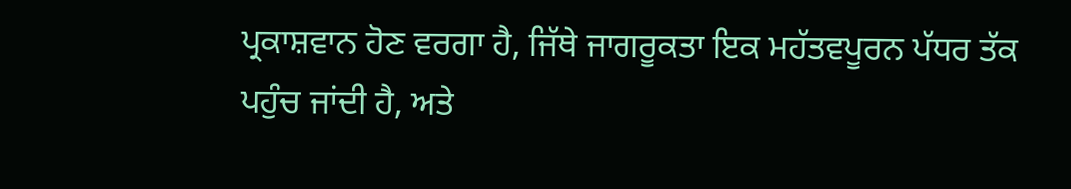ਪ੍ਰਕਾਸ਼ਵਾਨ ਹੋਣ ਵਰਗਾ ਹੈ, ਜਿੱਥੇ ਜਾਗਰੂਕਤਾ ਇਕ ਮਹੱਤਵਪੂਰਨ ਪੱਧਰ ਤੱਕ ਪਹੁੰਚ ਜਾਂਦੀ ਹੈ, ਅਤੇ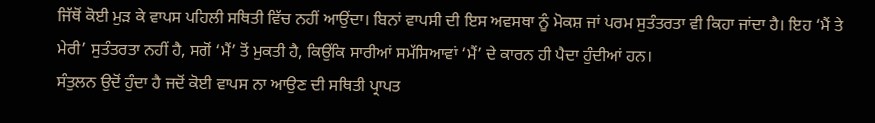ਜਿੱਥੋਂ ਕੋਈ ਮੁੜ ਕੇ ਵਾਪਸ ਪਹਿਲੀ ਸਥਿਤੀ ਵਿੱਚ ਨਹੀਂ ਆਉਂਦਾ। ਬਿਨਾਂ ਵਾਪਸੀ ਦੀ ਇਸ ਅਵਸਥਾ ਨੂੰ ਮੋਕਸ਼ ਜਾਂ ਪਰਮ ਸੁਤੰਤਰਤਾ ਵੀ ਕਿਹਾ ਜਾਂਦਾ ਹੈ। ਇਹ ‘ਮੈਂ ਤੇ ਮੇਰੀ’ ਸੁਤੰਤਰਤਾ ਨਹੀਂ ਹੈ, ਸਗੋਂ ‘ਮੈਂ’ ਤੋਂ ਮੁਕਤੀ ਹੈ, ਕਿਉਂਕਿ ਸਾਰੀਆਂ ਸਮੱਸਿਆਵਾਂ ‘ਮੈਂ’ ਦੇ ਕਾਰਨ ਹੀ ਪੈਦਾ ਹੁੰਦੀਆਂ ਹਨ।
ਸੰਤੁਲਨ ਉਦੋਂ ਹੁੰਦਾ ਹੈ ਜਦੋਂ ਕੋਈ ਵਾਪਸ ਨਾ ਆਉਣ ਦੀ ਸਥਿਤੀ ਪ੍ਰਾਪਤ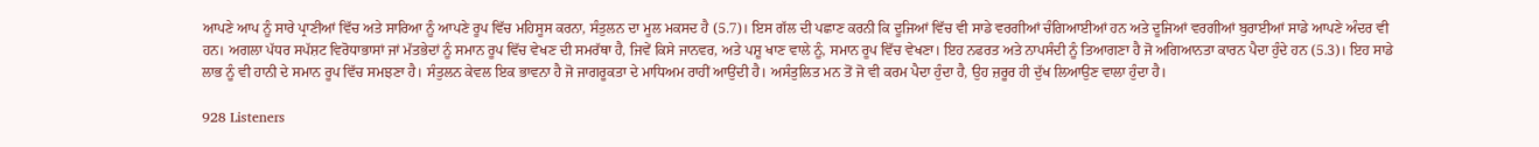ਆਪਣੇ ਆਪ ਨੂੰ ਸਾਰੇ ਪ੍ਰਾਣੀਆਂ ਵਿੱਚ ਅਤੇ ਸਾਰਿਆ ਨੂੰ ਆਪਣੇ ਰੂਪ ਵਿੱਚ ਮਹਿਸੂਸ ਕਰਨਾ, ਸੰਤੁਲਨ ਦਾ ਮੂਲ ਮਕਸਦ ਹੈ (5.7)। ਇਸ ਗੱਲ ਦੀ ਪਛਾਣ ਕਰਨੀ ਕਿ ਦੂਜਿਆਂ ਵਿੱਚ ਵੀ ਸਾਡੇ ਵਰਗੀਆਂ ਚੰਗਿਆਈਆਂ ਹਨ ਅਤੇ ਦੂਜਿਆਂ ਵਰਗੀਆਂ ਬੁਰਾਈਆਂ ਸਾਡੇ ਆਪਣੇ ਅੰਦਰ ਵੀ ਹਨ। ਅਗਲਾ ਪੱਧਰ ਸਪੱਸ਼ਟ ਵਿਰੋਧਾਭਾਸਾਂ ਜਾਂ ਮੱਤਭੇਦਾਂ ਨੂੰ ਸਮਾਨ ਰੂਪ ਵਿੱਚ ਵੇਖਣ ਦੀ ਸਮਰੱਥਾ ਹੈ, ਜਿਵੇਂ ਕਿਸੇ ਜਾਨਵਰ, ਅਤੇ ਪਸ਼ੂ ਖਾਣ ਵਾਲੇ ਨੂੰ, ਸਮਾਨ ਰੂਪ ਵਿੱਚ ਵੇਖਣਾ। ਇਹ ਨਫਰਤ ਅਤੇ ਨਾਪਸੰਦੀ ਨੂੰ ਤਿਆਗਣਾ ਹੈ ਜੋ ਅਗਿਆਨਤਾ ਕਾਰਨ ਪੈਦਾ ਹੁੰਦੇ ਹਨ (5.3)। ਇਹ ਸਾਡੇ ਲਾਭ ਨੂੰ ਵੀ ਹਾਨੀ ਦੇ ਸਮਾਨ ਰੂਪ ਵਿੱਚ ਸਮਝਣਾ ਹੈ। ਸੰਤੁਲਨ ਕੇਵਲ ਇਕ ਭਾਵਨਾ ਹੈ ਜੋ ਜਾਗਰੂਕਤਾ ਦੇ ਮਾਧਿਅਮ ਰਾਹੀਂ ਆਉਂਦੀ ਹੈ। ਅਸੰਤੁਲਿਤ ਮਨ ਤੋਂ ਜੋ ਵੀ ਕਰਮ ਪੈਦਾ ਹੁੰਦਾ ਹੈ, ਉਹ ਜ਼ਰੂਰ ਹੀ ਦੁੱਖ ਲਿਆਉਣ ਵਾਲਾ ਹੁੰਦਾ ਹੈ।

928 Listeners